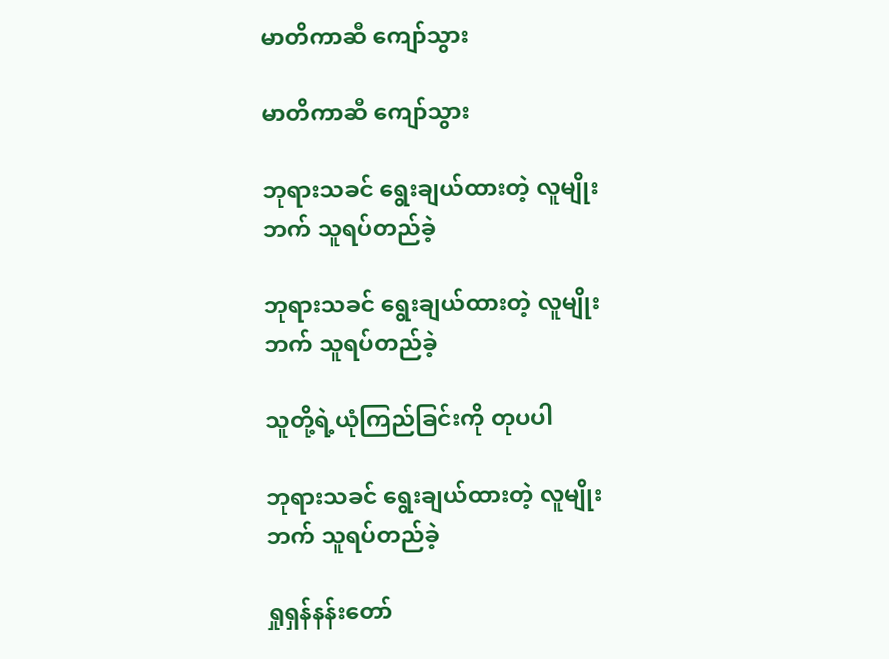မာတိကာဆီ ကျော်သွား

မာတိကာဆီ ကျော်သွား

ဘုရားသခင် ရွေးချယ်ထားတဲ့ လူမျိုးဘက် သူရပ်တည်ခဲ့

ဘုရားသခင် ရွေးချယ်ထားတဲ့ လူမျိုးဘက် သူရပ်တည်ခဲ့

သူတို့ရဲ့ယုံကြည်ခြင်းကို တုပပါ

ဘုရားသခင် ရွေးချယ်ထားတဲ့ လူမျိုးဘက် သူရပ်တည်ခဲ့

ရှုရှန်နန်းတော်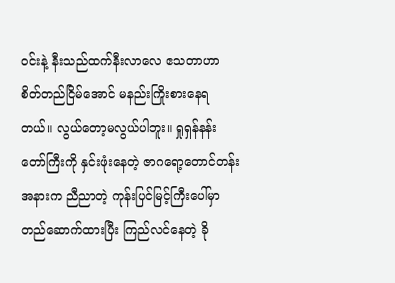ဝင်းနဲ့ နီးသည်ထက်နီးလာလေ ဧသတာဟာ စိတ်တည်ငြိမ်အောင် မနည်းကြိုးစားနေရတယ်။ လွယ်တော့မလွယ်ပါဘူး။ ရှုရှန်နန်းတော်ကြီးကို နှင်းဖုံးနေတဲ့ ဇာဂရော့တောင်တန်းအနားက ညီညာတဲ့ ကုန်းပြင်မြင့်ကြီးပေါ်မှာ တည်ဆောက်ထားပြီး ကြည်လင်နေတဲ့ ခို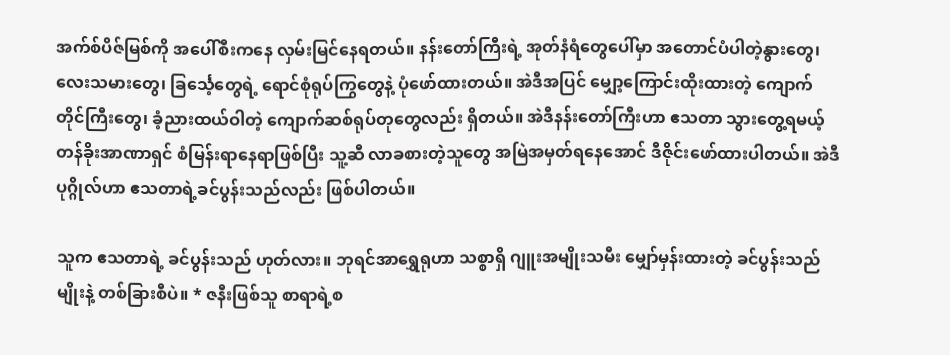အက်စ်ပိဇ်မြစ်ကို အပေါ်စီးကနေ လှမ်းမြင်နေရတယ်။ နန်းတော်ကြီးရဲ့ အုတ်နံရံတွေပေါ်မှာ အတောင်ပံပါတဲ့နွားတွေ၊ လေးသမားတွေ၊ ခြင်္သေ့တွေရဲ့ ရောင်စုံရုပ်ကြွတွေနဲ့ ပုံဖော်ထားတယ်။ အဲဒီအပြင် မျှော့ကြောင်းထိုးထားတဲ့ ကျောက်တိုင်ကြီးတွေ၊ ခံ့ညားထယ်ဝါတဲ့ ကျောက်ဆစ်ရုပ်တုတွေလည်း ရှိတယ်။ အဲဒီနန်းတော်ကြီးဟာ ဧသတာ သွားတွေ့ရမယ့် တန်ခိုးအာဏာရှင် စံမြန်းရာနေရာဖြစ်ပြီး သူ့ဆီ လာခစားတဲ့သူတွေ အမြဲအမှတ်ရနေအောင် ဒီဇိုင်းဖော်ထားပါတယ်။ အဲဒီပုဂ္ဂိုလ်ဟာ ဧသတာရဲ့ခင်ပွန်းသည်လည်း ဖြစ်ပါတယ်။

သူက ဧသတာရဲ့ ခင်ပွန်းသည် ဟုတ်လား။ ဘုရင်အာရွှေရုဟာ သစ္စာရှိ ဂျူးအမျိုးသမီး မျှော်မှန်းထားတဲ့ ခင်ပွန်းသည်မျိုးနဲ့ တစ်ခြားစီပဲ။ * ဇနီးဖြစ်သူ စာရာရဲ့စ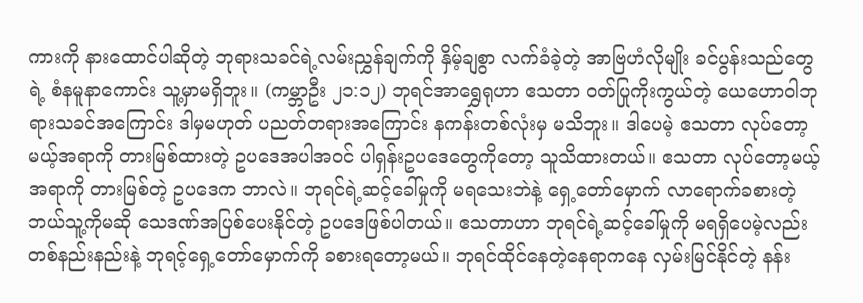ကားကို နားထောင်ပါဆိုတဲ့ ဘုရားသခင်ရဲ့လမ်းညွှန်ချက်ကို နှိမ့်ချစွာ လက်ခံခဲ့တဲ့ အာဗြဟံလိုမျိုး ခင်ပွန်းသည်တွေရဲ့ စံနမူနာကောင်း သူ့မှာမရှိဘူး။ (ကမ္ဘာဦး ၂၁:၁၂) ဘုရင်အာရွှေရုဟာ ဧသတာ ဝတ်ပြုကိုးကွယ်တဲ့ ယေဟောဝါဘုရားသခင်အကြောင်း ဒါမှမဟုတ် ပညတ်တရားအကြောင်း နကန်းတစ်လုံးမှ မသိဘူး။ ဒါပေမဲ့ ဧသတာ လုပ်တော့မယ့်အရာကို တားမြစ်ထားတဲ့ ဥပဒေအပါအဝင် ပါရှန်းဥပဒေတွေကိုတော့ သူသိထားတယ်။ ဧသတာ လုပ်တော့မယ့်အရာကို တားမြစ်တဲ့ ဥပဒေက ဘာလဲ။ ဘုရင်ရဲ့ဆင့်ခေါ်မှုကို မရသေးဘဲနဲ့ ရှေ့တော်မှောက် လာရောက်ခစားတဲ့ ဘယ်သူ့ကိုမဆို သေဒဏ်အပြစ်ပေးနိုင်တဲ့ ဥပဒေဖြစ်ပါတယ်။ ဧသတာဟာ ဘုရင်ရဲ့ဆင့်ခေါ်မှုကို မရရှိပေမဲ့လည်း တစ်နည်းနည်းနဲ့ ဘုရင့်ရှေ့တော်မှောက်ကို ခစားရတော့မယ်။ ဘုရင်ထိုင်နေတဲ့နေရာကနေ လှမ်းမြင်နိုင်တဲ့ နန်း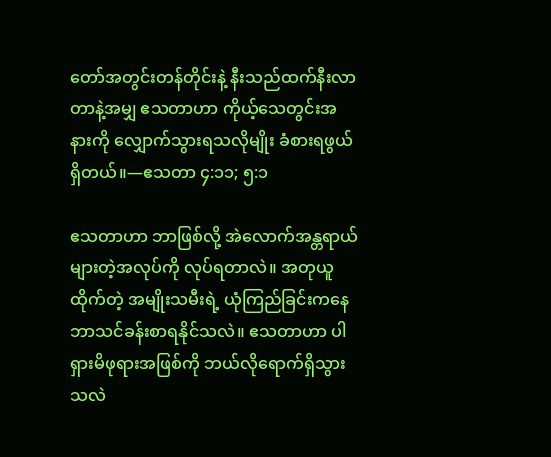တော်အတွင်းတန်တိုင်းနဲ့ နီးသည်ထက်နီးလာတာနဲ့အမျှ ဧသတာဟာ ကိုယ့်သေတွင်းအနားကို လျှောက်သွားရသလိုမျိုး ခံစားရဖွယ်ရှိတယ်။—ဧသတာ ၄:၁၁; ၅:၁

ဧသတာဟာ ဘာဖြစ်လို့ အဲလောက်အန္တရာယ်များတဲ့အလုပ်ကို လုပ်ရတာလဲ။ အတုယူထိုက်တဲ့ အမျိုးသမီးရဲ့ ယုံကြည်ခြင်းကနေ ဘာသင်ခန်းစာရနိုင်သလဲ။ ဧသတာဟာ ပါရှားမိဖုရားအဖြစ်ကို ဘယ်လိုရောက်ရှိသွားသလဲ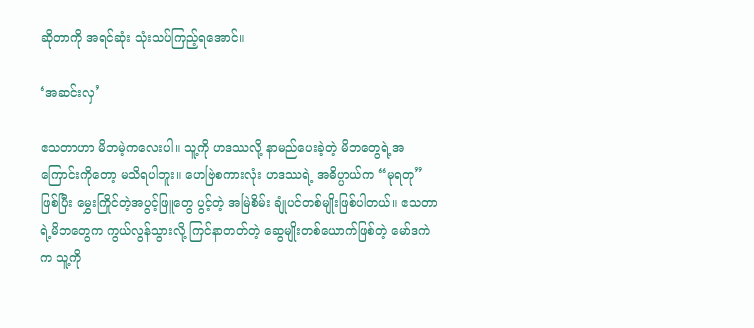ဆိုတာကို အရင်ဆုံး သုံးသပ်ကြည့်ရအောင်။

‘အဆင်းလှ’

ဧသတာဟာ မိဘမဲ့ကလေးပါ။ သူ့ကို ဟဒဿလို့ နာမည်ပေးခဲ့တဲ့ မိဘတွေရဲ့အကြောင်းကိုတော့ မသိရပါဘူး။ ဟေဗြဲစကားလုံး ဟဒဿရဲ့ အဓိပ္ပာယ်က “မုရတု” ဖြစ်ပြီး မွှေးကြိုင်တဲ့အပွင့်ဖြူတွေ ပွင့်တဲ့ အမြဲစိမ်း ချုံပင်တစ်မျိုးဖြစ်ပါတယ်။ ဧသတာရဲ့မိဘတွေက ကွယ်လွန်သွားလို့ ကြင်နာတတ်တဲ့ ဆွေမျိုးတစ်ယောက်ဖြစ်တဲ့ မော်ဒကဲက သူ့ကို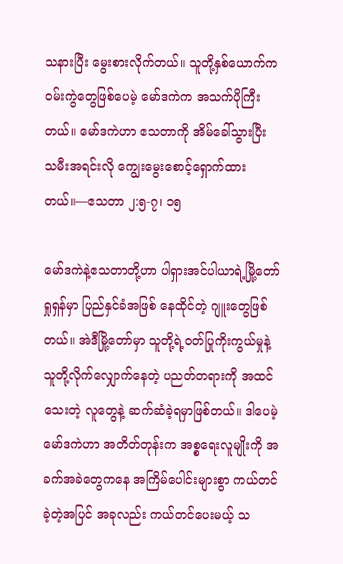သနားပြီး မွေးစားလိုက်တယ်။ သူတို့နှစ်ယောက်က ဝမ်းကွဲတွေဖြစ်ပေမဲ့ မော်ဒကဲက အသက်ပိုကြီးတယ်။ မော်ဒကဲဟာ ဧသတာကို အိမ်ခေါ်သွားပြီး သမီးအရင်းလို ကျွေးမွေးစောင့်ရှောက်ထားတယ်။—ဧသတာ ၂:၅-၇၊ ၁၅

မော်ဒကဲနဲ့ဧသတာတို့ဟာ ပါရှားအင်ပါယာရဲ့မြို့တော် ရှုရှန်မှာ ပြည်နှင်ခံအဖြစ် နေထိုင်တဲ့ ဂျူးတွေဖြစ်တယ်။ အဲဒီမြို့တော်မှာ သူတို့ရဲ့ဝတ်ပြုကိုးကွယ်မှုနဲ့ သူတို့လိုက်လျှောက်နေတဲ့ ပညတ်တရားကို အထင်သေးတဲ့ လူတွေနဲ့ ဆက်ဆံခဲ့ရမှာဖြစ်တယ်။ ဒါပေမဲ့ မော်ဒကဲဟာ အတိတ်တုန်းက အစ္စရေးလူမျိုးကို အခက်အခဲတွေကနေ အကြိမ်ပေါင်းများစွာ ကယ်တင်ခဲ့တဲ့အပြင် အခုလည်း ကယ်တင်ပေးမယ့် သ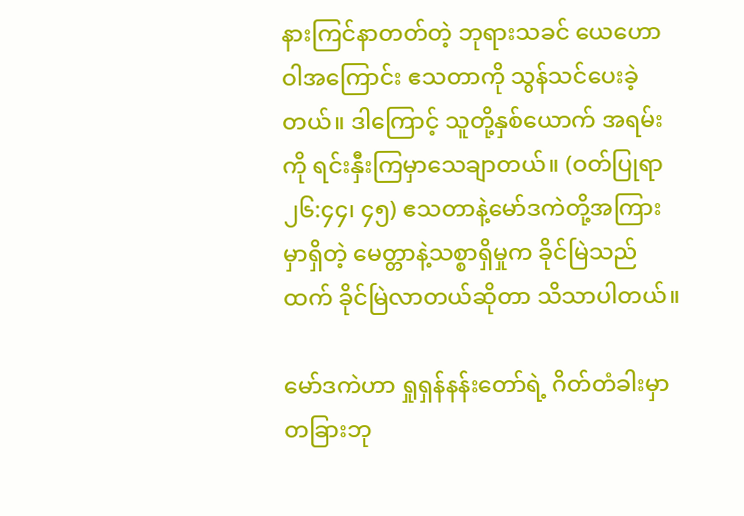နားကြင်နာတတ်တဲ့ ဘုရားသခင် ယေဟောဝါအကြောင်း ဧသတာကို သွန်သင်ပေးခဲ့တယ်။ ဒါကြောင့် သူတို့နှစ်ယောက် အရမ်းကို ရင်းနှီးကြမှာသေချာတယ်။ (ဝတ်ပြုရာ ၂၆:၄၄၊ ၄၅) ဧသတာနဲ့မော်ဒကဲတို့အကြားမှာရှိတဲ့ မေတ္တာနဲ့သစ္စာရှိမှုက ခိုင်မြဲသည်ထက် ခိုင်မြဲလာတယ်ဆိုတာ သိသာပါတယ်။

မော်ဒကဲဟာ ရှုရှန်နန်းတော်ရဲ့ ဂိတ်တံခါးမှာ တခြားဘု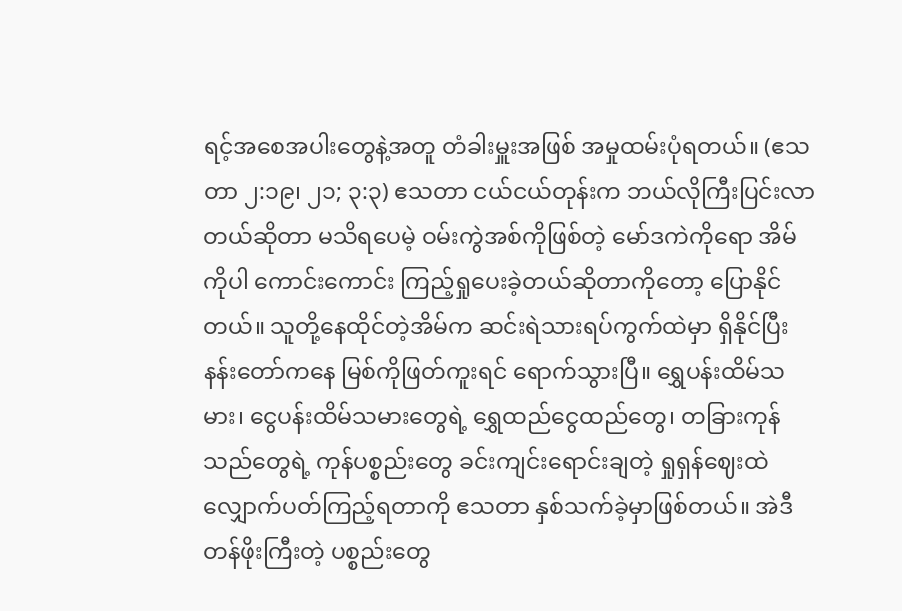ရင့်အစေအပါးတွေနဲ့အတူ တံခါးမှူးအဖြစ် အမှုထမ်းပုံရတယ်။ (ဧသတာ ၂:၁၉၊ ၂၁; ၃:၃) ဧသတာ ငယ်ငယ်တုန်းက ဘယ်လိုကြီးပြင်းလာတယ်ဆိုတာ မသိရပေမဲ့ ဝမ်းကွဲအစ်ကိုဖြစ်တဲ့ မော်ဒကဲကိုရော အိမ်ကိုပါ ကောင်းကောင်း ကြည့်ရှုပေးခဲ့တယ်ဆိုတာကိုတော့ ပြောနိုင်တယ်။ သူတို့နေထိုင်တဲ့အိမ်က ဆင်းရဲသားရပ်ကွက်ထဲမှာ ရှိနိုင်ပြီး နန်းတော်ကနေ မြစ်ကိုဖြတ်ကူးရင် ရောက်သွားပြီ။ ရွှေပန်းထိမ်သမား၊ ငွေပန်းထိမ်သမားတွေရဲ့ ရွှေထည်ငွေထည်တွေ၊ တခြားကုန်သည်တွေရဲ့ ကုန်ပစ္စည်းတွေ ခင်းကျင်းရောင်းချတဲ့ ရှုရှန်ဈေးထဲ လျှောက်ပတ်ကြည့်ရတာကို ဧသတာ နှစ်သက်ခဲ့မှာဖြစ်တယ်။ အဲဒီတန်ဖိုးကြီးတဲ့ ပစ္စည်းတွေ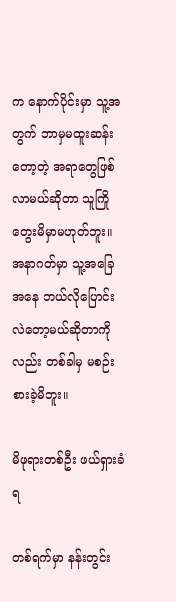က နောက်ပိုင်းမှာ သူ့အတွက် ဘာမှမထူးဆန်းတော့တဲ့ အရာတွေဖြစ်လာမယ်ဆိုတာ သူကြိုတွေးမိမှာမဟုတ်ဘူး။ အနာဂတ်မှာ သူ့အခြေအနေ ဘယ်လိုပြောင်းလဲတော့မယ်ဆိုတာကိုလည်း တစ်ခါမှ မစဉ်းစားခဲ့မိဘူး။

မိဖုရားတစ်ဦး ဖယ်ရှားခံရ

တစ်ရက်မှာ နန်းတွင်း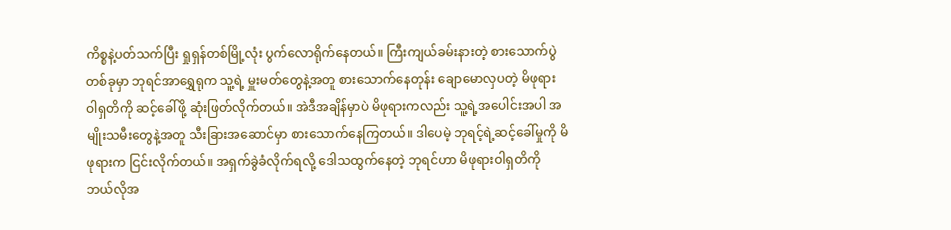ကိစ္စနဲ့ပတ်သက်ပြီး ရှုရှန်တစ်မြို့လုံး ပွက်လောရိုက်နေတယ်။ ကြီးကျယ်ခမ်းနားတဲ့ စားသောက်ပွဲတစ်ခုမှာ ဘုရင်အာရွှေရုက သူ့ရဲ့ မှူးမတ်တွေနဲ့အတူ စားသောက်နေတုန်း ချောမောလှပတဲ့ မိဖုရား ဝါရှတိကို ဆင့်ခေါ်ဖို့ ဆုံးဖြတ်လိုက်တယ်။ အဲဒီအချိန်မှာပဲ မိဖုရားကလည်း သူ့ရဲ့အပေါင်းအပါ အမျိုးသမီးတွေနဲ့အတူ သီးခြားအဆောင်မှာ စားသောက်နေကြတယ်။ ဒါပေမဲ့ ဘုရင့်ရဲ့ဆင့်ခေါ်မှုကို မိဖုရားက ငြင်းလိုက်တယ်။ အရှက်ခွဲခံလိုက်ရလို့ ဒေါသထွက်နေတဲ့ ဘုရင်ဟာ မိဖုရားဝါရှတိကို ဘယ်လိုအ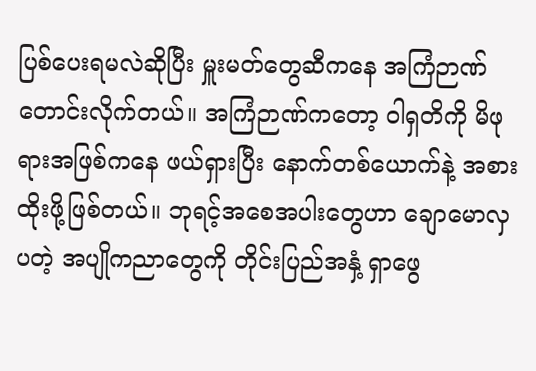ပြစ်ပေးရမလဲဆိုပြီး မှူးမတ်တွေဆီကနေ အကြံဉာဏ်တောင်းလိုက်တယ်။ အကြံဉာဏ်ကတော့ ဝါရှတိကို မိဖုရားအဖြစ်ကနေ ဖယ်ရှားပြီး နောက်တစ်ယောက်နဲ့ အစားထိုးဖို့ဖြစ်တယ်။ ဘုရင့်အစေအပါးတွေဟာ ချောမောလှပတဲ့ အပျိုကညာတွေကို တိုင်းပြည်အနှံ့ ရှာဖွေ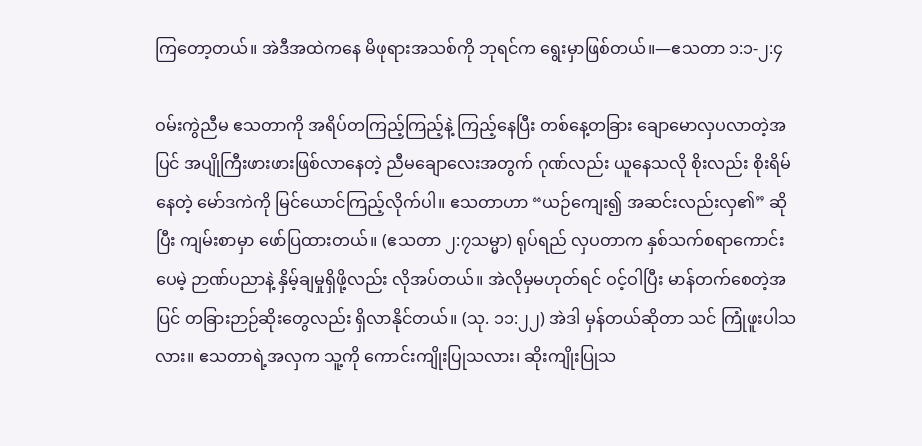ကြတော့တယ်။ အဲဒီအထဲကနေ မိဖုရားအသစ်ကို ဘုရင်က ရွေးမှာဖြစ်တယ်။—ဧသတာ ၁:၁-၂:၄

ဝမ်းကွဲညီမ ဧသတာကို အရိပ်တကြည့်ကြည့်နဲ့ ကြည့်နေပြီး တစ်နေ့တခြား ချောမောလှပလာတဲ့အပြင် အပျိုကြီးဖားဖားဖြစ်လာနေတဲ့ ညီမချောလေးအတွက် ဂုဏ်လည်း ယူနေသလို စိုးလည်း စိုးရိမ်နေတဲ့ မော်ဒကဲကို မြင်ယောင်ကြည့်လိုက်ပါ။ ဧသတာဟာ “ယဉ်ကျေး၍ အဆင်းလည်းလှ၏” ဆိုပြီး ကျမ်းစာမှာ ဖော်ပြထားတယ်။ (ဧသတာ ၂:၇သမ္မာ) ရုပ်ရည် လှပတာက နှစ်သက်စရာကောင်းပေမဲ့ ဉာဏ်ပညာနဲ့ နှိမ့်ချမှုရှိဖို့လည်း လိုအပ်တယ်။ အဲလိုမှမဟုတ်ရင် ဝင့်ဝါပြီး မာန်တက်စေတဲ့အပြင် တခြားဉာဉ်ဆိုးတွေလည်း ရှိလာနိုင်တယ်။ (သု. ၁၁:၂၂) အဲဒါ မှန်တယ်ဆိုတာ သင် ကြုံဖူးပါသလား။ ဧသတာရဲ့အလှက သူ့ကို ကောင်းကျိုးပြုသလား၊ ဆိုးကျိုးပြုသ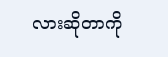လားဆိုတာကို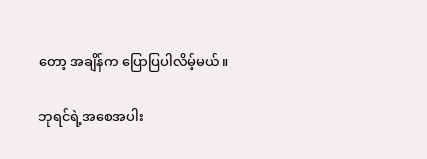တော့ အချိန်က ပြောပြပါလိမ့်မယ်။

ဘုရင်ရဲ့အစေအပါး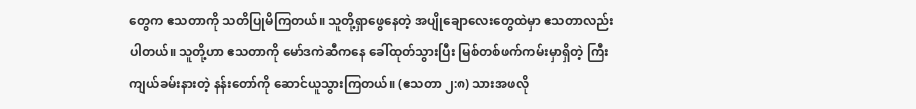တွေက ဧသတာကို သတိပြုမိကြတယ်။ သူတို့ရှာဖွေနေတဲ့ အပျိုချောလေးတွေထဲမှာ ဧသတာလည်းပါတယ်။ သူတို့ဟာ ဧသတာကို မော်ဒကဲဆီကနေ ခေါ်ထုတ်သွားပြီး မြစ်တစ်ဖက်ကမ်းမှာရှိတဲ့ ကြီးကျယ်ခမ်းနားတဲ့ နန်းတော်ကို ဆောင်ယူသွားကြတယ်။ (ဧသတာ ၂:၈) သားအဖလို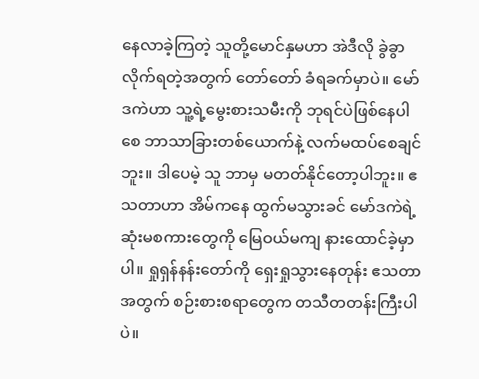နေလာခဲ့ကြတဲ့ သူတို့မောင်နှမဟာ အဲဒီလို ခွဲခွာလိုက်ရတဲ့အတွက် တော်တော် ခံရခက်မှာပဲ။ မော်ဒကဲဟာ သူ့ရဲ့မွေးစားသမီးကို ဘုရင်ပဲဖြစ်နေပါစေ ဘာသာခြားတစ်ယောက်နဲ့ လက်မထပ်စေချင်ဘူး။ ဒါပေမဲ့ သူ ဘာမှ မတတ်နိုင်တော့ပါဘူး။ ဧသတာဟာ အိမ်ကနေ ထွက်မသွားခင် မော်ဒကဲရဲ့ဆုံးမစကားတွေကို မြေဝယ်မကျ နားထောင်ခဲ့မှာပါ။ ရှုရှန်နန်းတော်ကို ရှေးရှုသွားနေတုန်း ဧသတာအတွက် စဉ်းစားစရာတွေက တသီတတန်းကြီးပါပဲ။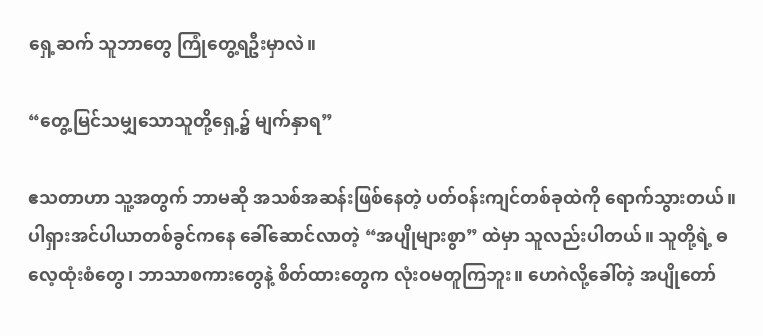ရှေ့ဆက် သူဘာတွေ ကြုံတွေ့ရဦးမှာလဲ။

“တွေ့မြင်သမျှသောသူတို့ရှေ့၌ မျက်နှာရ”

ဧသတာဟာ သူ့အတွက် ဘာမဆို အသစ်အဆန်းဖြစ်နေတဲ့ ပတ်ဝန်းကျင်တစ်ခုထဲကို ရောက်သွားတယ်။ ပါရှားအင်ပါယာတစ်ခွင်ကနေ ခေါ်ဆောင်လာတဲ့ “အပျိုများစွာ” ထဲမှာ သူလည်းပါတယ်။ သူတို့ရဲ့ ဓလေ့ထုံးစံတွေ၊ ဘာသာစကားတွေနဲ့ စိတ်ထားတွေက လုံးဝမတူကြဘူး။ ဟေဂဲလို့ခေါ်တဲ့ အပျိုတော်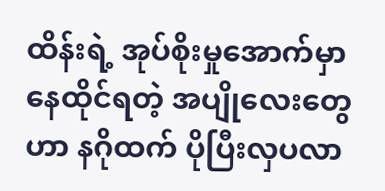ထိန်းရဲ့ အုပ်စိုးမှုအောက်မှာ နေထိုင်ရတဲ့ အပျိုလေးတွေဟာ နဂိုထက် ပိုပြီးလှပလာ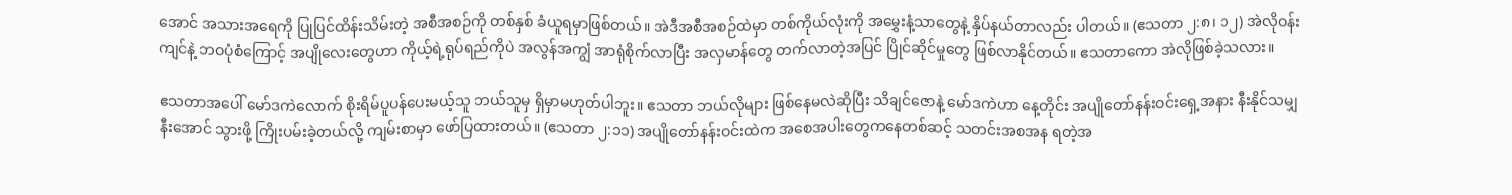အောင် အသားအရေကို ပြုပြင်ထိန်းသိမ်းတဲ့ အစီအစဉ်ကို တစ်နှစ် ခံယူရမှာဖြစ်တယ်။ အဲဒီအစီအစဉ်ထဲမှာ တစ်ကိုယ်လုံးကို အမွှေးနံ့သာတွေနဲ့ နှိပ်နယ်တာလည်း ပါတယ်။ (ဧသတာ ၂:၈၊ ၁၂) အဲလိုဝန်းကျင်နဲ့ ဘဝပုံစံကြောင့် အပျိုလေးတွေဟာ ကိုယ့်ရဲ့ရုပ်ရည်ကိုပဲ အလွန်အကျွံ အာရုံစိုက်လာပြီး အလှမာန်တွေ တက်လာတဲ့အပြင် ပြိုင်ဆိုင်မှုတွေ ဖြစ်လာနိုင်တယ်။ ဧသတာကော အဲလိုဖြစ်ခဲ့သလား။

ဧသတာအပေါ် မော်ဒကဲလောက် စိုးရိမ်ပူပန်ပေးမယ့်သူ ဘယ်သူမှ ရှိမှာမဟုတ်ပါဘူး။ ဧသတာ ဘယ်လိုများ ဖြစ်နေမလဲဆိုပြီး သိချင်ဇောနဲ့ မော်ဒကဲဟာ နေ့တိုင်း အပျိုတော်နန်းဝင်းရှေ့အနား နီးနိုင်သမျှနီးအောင် သွားဖို့ ကြိုးပမ်းခဲ့တယ်လို့ ကျမ်းစာမှာ ဖော်ပြထားတယ်။ (ဧသတာ ၂:၁၁) အပျိုတော်နန်းဝင်းထဲက အစေအပါးတွေကနေတစ်ဆင့် သတင်းအစအန ရတဲ့အ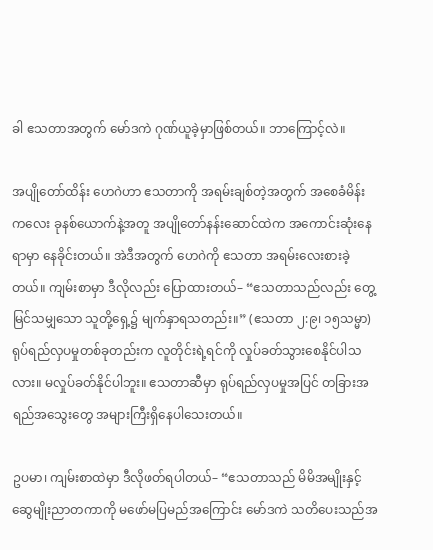ခါ ဧသတာအတွက် မော်ဒကဲ ဂုဏ်ယူခဲ့မှာဖြစ်တယ်။ ဘာကြောင့်လဲ။

အပျိုတော်ထိန်း ဟေဂဲဟာ ဧသတာကို အရမ်းချစ်တဲ့အတွက် အစေခံမိန်းကလေး ခုနစ်ယောက်နဲ့အတူ အပျိုတော်နန်းဆောင်ထဲက အကောင်းဆုံးနေရာမှာ နေခိုင်းတယ်။ အဲဒီအတွက် ဟေဂဲကို ဧသတာ အရမ်းလေးစားခဲ့တယ်။ ကျမ်းစာမှာ ဒီလိုလည်း ပြောထားတယ်– “ဧသတာသည်လည်း တွေ့မြင်သမျှသော သူတို့ရှေ့၌ မျက်နှာရသတည်း။” (ဧသတာ ၂:၉၊ ၁၅သမ္မာ) ရုပ်ရည်လှပမှုတစ်ခုတည်းက လူတိုင်းရဲ့ရင်ကို လှုပ်ခတ်သွားစေနိုင်ပါသလား။ မလှုပ်ခတ်နိုင်ပါဘူး။ ဧသတာဆီမှာ ရုပ်ရည်လှပမှုအပြင် တခြားအရည်အသွေးတွေ အများကြီးရှိနေပါသေးတယ်။

ဥပမာ၊ ကျမ်းစာထဲမှာ ဒီလိုဖတ်ရပါတယ်– “ဧသတာသည် မိမိအမျိုးနှင့် ဆွေမျိုးညာတကာကို မဖော်မပြမည်အကြောင်း မော်ဒကဲ သတိပေးသည်အ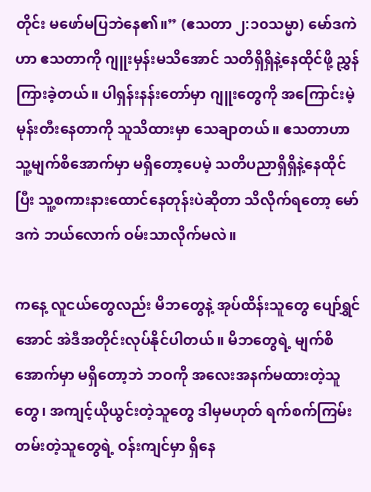တိုင်း မဖော်မပြဘဲနေ၏။” (ဧသတာ ၂:၁၀သမ္မာ) မော်ဒကဲဟာ ဧသတာကို ဂျူးမှန်းမသိအောင် သတိရှိရှိနဲ့နေထိုင်ဖို့ ညွှန်ကြားခဲ့တယ်။ ပါရှန်းနန်းတော်မှာ ဂျူးတွေကို အကြောင်းမဲ့မုန်းတီးနေတာကို သူသိထားမှာ သေချာတယ်။ ဧသတာဟာ သူ့မျက်စိအောက်မှာ မရှိတော့ပေမဲ့ သတိပညာရှိရှိနဲ့နေထိုင်ပြီး သူ့စကားနားထောင်နေတုန်းပဲဆိုတာ သိလိုက်ရတော့ မော်ဒကဲ ဘယ်လောက် ဝမ်းသာလိုက်မလဲ။

ကနေ့ လူငယ်တွေလည်း မိဘတွေနဲ့ အုပ်ထိန်းသူတွေ ပျော်ရွှင်အောင် အဲဒီအတိုင်းလုပ်နိုင်ပါတယ်။ မိဘတွေရဲ့ မျက်စိအောက်မှာ မရှိတော့ဘဲ ဘဝကို အလေးအနက်မထားတဲ့သူတွေ၊ အကျင့်ယိုယွင်းတဲ့သူတွေ ဒါမှမဟုတ် ရက်စက်ကြမ်းတမ်းတဲ့သူတွေရဲ့ ဝန်းကျင်မှာ ရှိနေ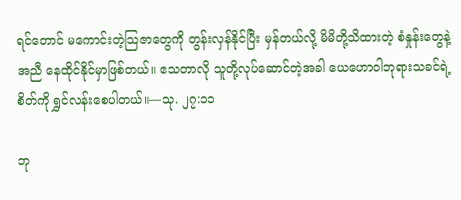ရင်တောင် မကောင်းတဲ့သြဇာတွေကို တွန်းလှန်နိုင်ပြီး မှန်တယ်လို့ မိမိတို့သိထားတဲ့ စံနှုန်းတွေနဲ့အညီ နေထိုင်နိုင်မှာဖြစ်တယ်။ ဧသတာလို သူတို့လုပ်ဆောင်တဲ့အခါ ယေဟောဝါဘုရားသခင်ရဲ့စိတ်ကို ရွှင်လန်းစေပါတယ်။—သု. ၂၇:၁၁

ဘု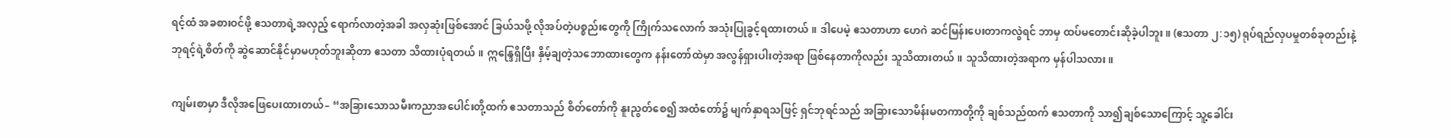ရင့်ထံ အခစားဝင်ဖို့ ဧသတာရဲ့အလှည့် ရောက်လာတဲ့အခါ အလှဆုံးဖြစ်အောင် ခြယ်သဖို့ လိုအပ်တဲ့ပစ္စည်းတွေကို ကြိုက်သလောက် အသုံးပြုခွင့်ရထားတယ်။ ဒါပေမဲ့ ဧသတာဟာ ဟေဂဲ ဆင်မြန်းပေးတာကလွဲရင် ဘာမှ ထပ်မတောင်းဆိုခဲ့ပါဘူး။ (ဧသတာ ၂:၁၅) ရုပ်ရည်လှပမှုတစ်ခုတည်းနဲ့ ဘုရင့်ရဲ့စိတ်ကို ဆွဲဆောင်နိုင်မှာမဟုတ်ဘူးဆိုတာ ဧသတာ သိထားပုံရတယ်။ ဣန္ဒြေရှိပြီး နှိမ့်ချတဲ့သဘောထားတွေက နန်းတော်ထဲမှာ အလွန်ရှားပါးတဲ့အရာ ဖြစ်နေတာကိုလည်း သူသိထားတယ်။ သူသိထားတဲ့အရာက မှန်ပါသလား။

ကျမ်းစာမှာ ဒီလိုအဖြေပေးထားတယ်– “အခြားသောသမီးကညာအပေါင်းတို့ထက် ဧသတာသည် စိတ်တော်ကို နူးညွတ်စေ၍ အထံတော်၌ မျက်နှာရသဖြင့် ရှင်ဘုရင်သည် အခြားသောမိန်းမတကာတို့ကို ချစ်သည်ထက် ဧသတာကို သာ၍ချစ်သောကြောင့် သူ့ခေါင်း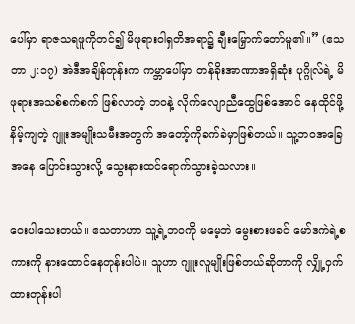ပေါ်မှာ ရာဇသရဖူကိုတင်၍ မိဖုရားဝါရှတိအရာ၌ ချီးမြှောက်တော်မူ၏။” (ဧသတာ ၂:၁၇) အဲဒီအချိန်တုန်းက ကမ္ဘာပေါ်မှာ တန်ခိုးအာဏာအရှိဆုံး ပုဂ္ဂိုလ်ရဲ့ မိဖုရားအသစ်စက်စက် ဖြစ်လာတဲ့ ဘဝနဲ့ လိုက်လျောညီထွေဖြစ်အောင် နေထိုင်ဖို့ နိမ့်ကျတဲ့ ဂျူးအမျိုးသမီးအတွက် အတော့်ကိုခက်ခဲမှာဖြစ်တယ်။ သူ့ဘဝအခြေအနေ ပြောင်းသွားလို့ သွေးနားထင်ရောက်သွားခဲ့သလား။

ဝေးပါသေးတယ်။ ဧသတာဟာ သူ့ရဲ့ဘဝကို မမေ့ဘဲ မွေးစားဖခင် မော်ဒကဲရဲ့စကားကို နားထောင်နေတုန်းပါပဲ။ သူဟာ ဂျူးလူမျိုးဖြစ်တယ်ဆိုတာကို လျှို့ဝှက်ထားတုန်းပါ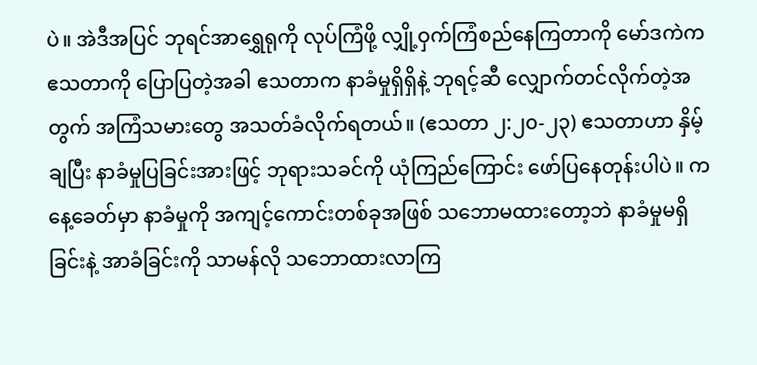ပဲ။ အဲဒီအပြင် ဘုရင်အာရွှေရုကို လုပ်ကြံဖို့ လျှို့ဝှက်ကြံစည်နေကြတာကို မော်ဒကဲက ဧသတာကို ပြောပြတဲ့အခါ ဧသတာက နာခံမှုရှိရှိနဲ့ ဘုရင့်ဆီ လျှောက်တင်လိုက်တဲ့အတွက် အကြံသမားတွေ အသတ်ခံလိုက်ရတယ်။ (ဧသတာ ၂:၂၀-၂၃) ဧသတာဟာ နှိမ့်ချပြီး နာခံမှုပြခြင်းအားဖြင့် ဘုရားသခင်ကို ယုံကြည်ကြောင်း ဖော်ပြနေတုန်းပါပဲ။ ကနေ့ခေတ်မှာ နာခံမှုကို အကျင့်ကောင်းတစ်ခုအဖြစ် သဘောမထားတော့ဘဲ နာခံမှုမရှိခြင်းနဲ့ အာခံခြင်းကို သာမန်လို သဘောထားလာကြ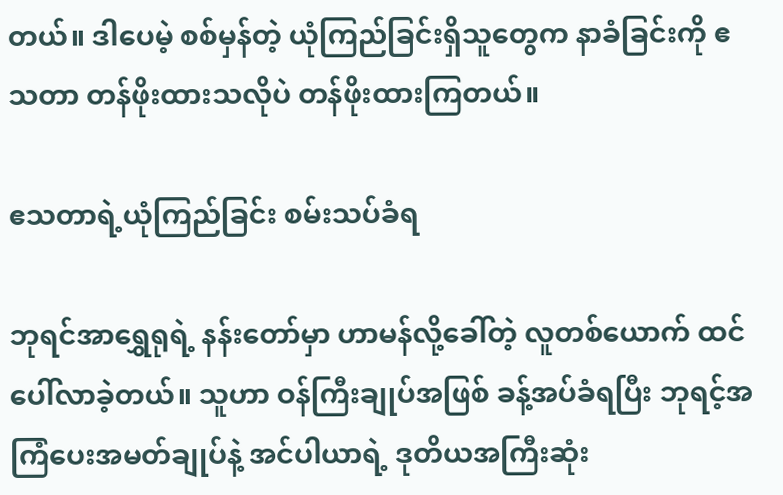တယ်။ ဒါပေမဲ့ စစ်မှန်တဲ့ ယုံကြည်ခြင်းရှိသူတွေက နာခံခြင်းကို ဧသတာ တန်ဖိုးထားသလိုပဲ တန်ဖိုးထားကြတယ်။

ဧသတာရဲ့ယုံကြည်ခြင်း စမ်းသပ်ခံရ

ဘုရင်အာရွှေရုရဲ့ နန်းတော်မှာ ဟာမန်လို့ခေါ်တဲ့ လူတစ်ယောက် ထင်ပေါ်လာခဲ့တယ်။ သူဟာ ဝန်ကြီးချုပ်အဖြစ် ခန့်အပ်ခံရပြီး ဘုရင့်အကြံပေးအမတ်ချုပ်နဲ့ အင်ပါယာရဲ့ ဒုတိယအကြီးဆုံး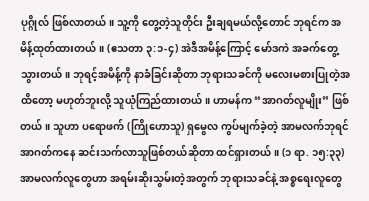ပုဂ္ဂိုလ် ဖြစ်လာတယ်။ သူ့ကို တွေ့တဲ့သူတိုင်း ဦးချရမယ်လို့တောင် ဘုရင်က အမိန့်ထုတ်ထားတယ်။ (ဧသတာ ၃:၁-၄) အဲဒီအမိန့်ကြောင့် မော်ဒကဲ အခက်တွေ့သွားတယ်။ ဘုရင့်အမိန့်ကို နာခံခြင်းဆိုတာ ဘုရားသခင်ကို မလေးမစားပြုတဲ့အထိတော့ မဟုတ်ဘူးလို့ သူယုံကြည်ထားတယ်။ ဟာမန်က “အာဂတ်လူမျိုး” ဖြစ်တယ်။ သူဟာ ပရောဖက် (ကြိုဟောသူ) ရှမွေလ ကွပ်မျက်ခဲ့တဲ့ အာမလက်ဘုရင် အာဂတ်ကနေ ဆင်းသက်လာသူဖြစ်တယ်ဆိုတာ ထင်ရှားတယ်။ (၁ ရာ. ၁၅:၃၃) အာမလက်လူတွေဟာ အရမ်းဆိုးသွမ်းတဲ့အတွက် ဘုရားသခင်နဲ့ အစ္စရေးလူတွေ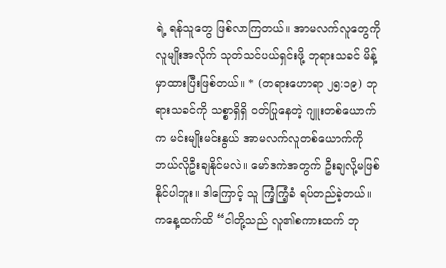ရဲ့ ရန်သူတွေ ဖြစ်လာကြတယ်။ အာမလက်လူတွေကို လူမျိုးအလိုက် သုတ်သင်ပယ်ရှင်းဖို့ ဘုရားသခင် မိန့်မှာထားပြီးဖြစ်တယ်။ * (တရားဟောရာ ၂၅:၁၉) ဘုရားသခင်ကို သစ္စာရှိရှိ ဝတ်ပြုနေတဲ့ ဂျူးတစ်ယောက်က မင်းမျိုးမင်းနွယ် အာမလက်လူတစ်ယောက်ကို ဘယ်လိုဦးချနိုင်မလဲ။ မော်ဒကဲအတွက် ဦးချလို့မဖြစ်နိုင်ပါဘူး။ ဒါကြောင့် သူ ကြံ့ကြံ့ခံ ရပ်တည်ခဲ့တယ်။ ကနေ့ထက်ထိ “ငါတို့သည် လူ၏စကားထက် ဘု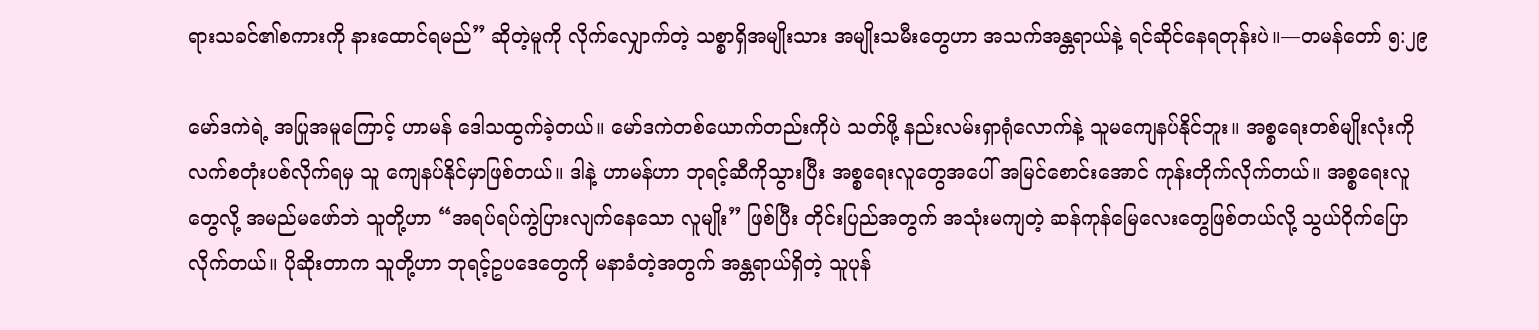ရားသခင်၏စကားကို နားထောင်ရမည်” ဆိုတဲ့မူကို လိုက်လျှောက်တဲ့ သစ္စာရှိအမျိုးသား အမျိုးသမီးတွေဟာ အသက်အန္တရာယ်နဲ့ ရင်ဆိုင်နေရတုန်းပဲ။—တမန်တော် ၅:၂၉

မော်ဒကဲရဲ့ အပြုအမူကြောင့် ဟာမန် ဒေါသထွက်ခဲ့တယ်။ မော်ဒကဲတစ်ယောက်တည်းကိုပဲ သတ်ဖို့ နည်းလမ်းရှာရုံလောက်နဲ့ သူမကျေနပ်နိုင်ဘူး။ အစ္စရေးတစ်မျိုးလုံးကို လက်စတုံးပစ်လိုက်ရမှ သူ ကျေနပ်နိုင်မှာဖြစ်တယ်။ ဒါနဲ့ ဟာမန်ဟာ ဘုရင့်ဆီကိုသွားပြီး အစ္စရေးလူတွေအပေါ် အမြင်စောင်းအောင် ကုန်းတိုက်လိုက်တယ်။ အစ္စရေးလူတွေလို့ အမည်မဖော်ဘဲ သူတို့ဟာ “အရပ်ရပ်ကွဲပြားလျက်နေသော လူမျိုး” ဖြစ်ပြီး တိုင်းပြည်အတွက် အသုံးမကျတဲ့ ဆန်ကုန်မြေလေးတွေဖြစ်တယ်လို့ သွယ်ဝိုက်ပြောလိုက်တယ်။ ပိုဆိုးတာက သူတို့ဟာ ဘုရင့်ဥပဒေတွေကို မနာခံတဲ့အတွက် အန္တရာယ်ရှိတဲ့ သူပုန်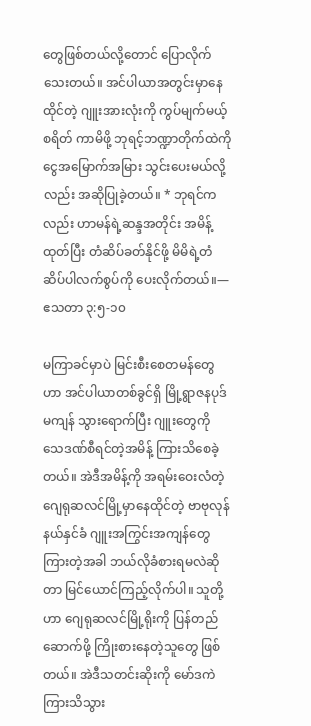တွေဖြစ်တယ်လို့တောင် ပြောလိုက်သေးတယ်။ အင်ပါယာအတွင်းမှာနေထိုင်တဲ့ ဂျူးအားလုံးကို ကွပ်မျက်မယ့်စရိတ် ကာမိဖို့ ဘုရင့်ဘဏ္ဍာတိုက်ထဲကို ငွေအမြောက်အမြား သွင်းပေးမယ်လို့လည်း အဆိုပြုခဲ့တယ်။ * ဘုရင်ကလည်း ဟာမန်ရဲ့ဆန္ဒအတိုင်း အမိန့်ထုတ်ပြီး တံဆိပ်ခတ်နိုင်ဖို့ မိမိရဲ့တံဆိပ်ပါလက်စွပ်ကို ပေးလိုက်တယ်။—ဧသတာ ၃:၅-၁၀

မကြာခင်မှာပဲ မြင်းစီးစေတမန်တွေဟာ အင်ပါယာတစ်ခွင်ရှိ မြို့ရွာဇနပုဒ်မကျန် သွားရောက်ပြီး ဂျူးတွေကို သေဒဏ်စီရင်တဲ့အမိန့် ကြားသိစေခဲ့တယ်။ အဲဒီအမိန့်ကို အရမ်းဝေးလံတဲ့ ဂျေရုဆလင်မြို့မှာနေထိုင်တဲ့ ဗာဗုလုန်နယ်နှင်ခံ ဂျူးအကြွင်းအကျန်တွေ ကြားတဲ့အခါ ဘယ်လိုခံစားရမလဲဆိုတာ မြင်ယောင်ကြည့်လိုက်ပါ။ သူတို့ဟာ ဂျေရုဆလင်မြို့ရိုးကို ပြန်တည်ဆောက်ဖို့ ကြိုးစားနေတဲ့သူတွေ ဖြစ်တယ်။ အဲဒီသတင်းဆိုးကို မော်ဒကဲ ကြားသိသွား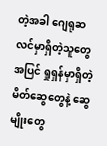တဲ့အခါ ဂျေရုဆလင်မှာရှိတဲ့သူတွေအပြင် ရှုရှန်မှာရှိတဲ့ မိတ်ဆွေတွေနဲ့ ဆွေမျိုးတွေ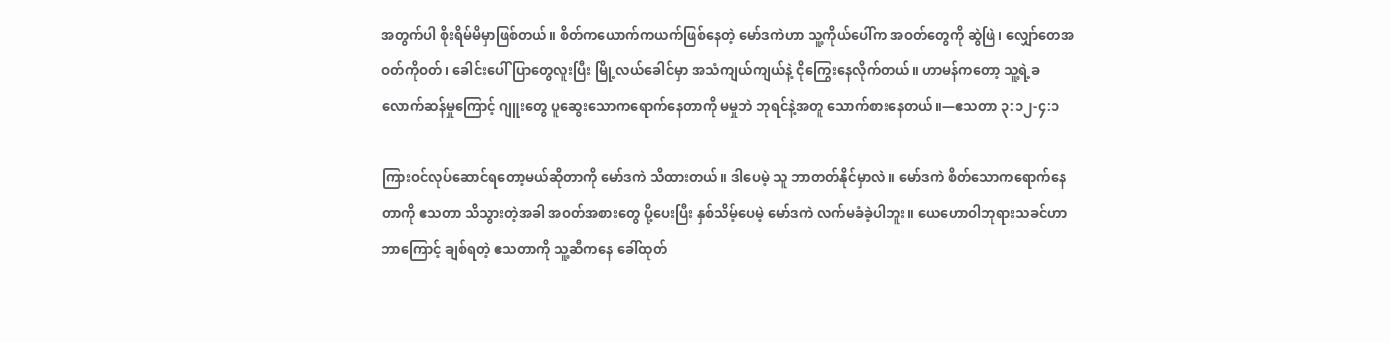အတွက်ပါ စိုးရိမ်မိမှာဖြစ်တယ်။ စိတ်ကယောက်ကယက်ဖြစ်နေတဲ့ မော်ဒကဲဟာ သူ့ကိုယ်ပေါ်က အဝတ်တွေကို ဆွဲဖြဲ၊ လျှော်တေအဝတ်ကိုဝတ်၊ ခေါင်းပေါ် ပြာတွေလူးပြီး မြို့လယ်ခေါင်မှာ အသံကျယ်ကျယ်နဲ့ ငိုကြွေးနေလိုက်တယ်။ ဟာမန်ကတော့ သူ့ရဲ့ခလောက်ဆန်မှုကြောင့် ဂျူးတွေ ပူဆွေးသောကရောက်နေတာကို မမှုဘဲ ဘုရင်နဲ့အတူ သောက်စားနေတယ်။—ဧသတာ ၃:၁၂-၄:၁

ကြားဝင်လုပ်ဆောင်ရတော့မယ်ဆိုတာကို မော်ဒကဲ သိထားတယ်။ ဒါပေမဲ့ သူ ဘာတတ်နိုင်မှာလဲ။ မော်ဒကဲ စိတ်သောကရောက်နေတာကို ဧသတာ သိသွားတဲ့အခါ အဝတ်အစားတွေ ပို့ပေးပြီး နှစ်သိမ့်ပေမဲ့ မော်ဒကဲ လက်မခံခဲ့ပါဘူး။ ယေဟောဝါဘုရားသခင်ဟာ ဘာကြောင့် ချစ်ရတဲ့ ဧသတာကို သူ့ဆီကနေ ခေါ်ထုတ်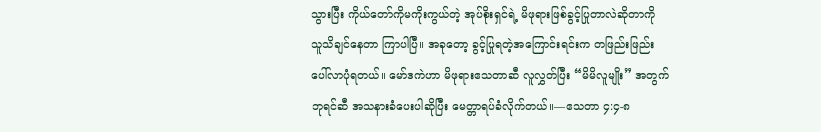သွားပြီး ကိုယ်တော်ကိုမကိုးကွယ်တဲ့ အုပ်စိုးရှင်ရဲ့ မိဖုရားဖြစ်ခွင့်ပြုတာလဲဆိုတာကို သူသိချင်နေတာ ကြာပါပြီ။ အခုတော့ ခွင့်ပြုရတဲ့အကြောင်းရင်းက တဖြည်းဖြည်း ပေါ်လာပုံရတယ်။ မော်ဒကဲဟာ မိဖုရားဧသတာဆီ လူလွှတ်ပြီး “မိမိလူမျိုး” အတွက် ဘုရင်ဆီ အသနားခံပေးပါဆိုပြီး မေတ္တာရပ်ခံလိုက်တယ်။—ဧသတာ ၄:၄-၈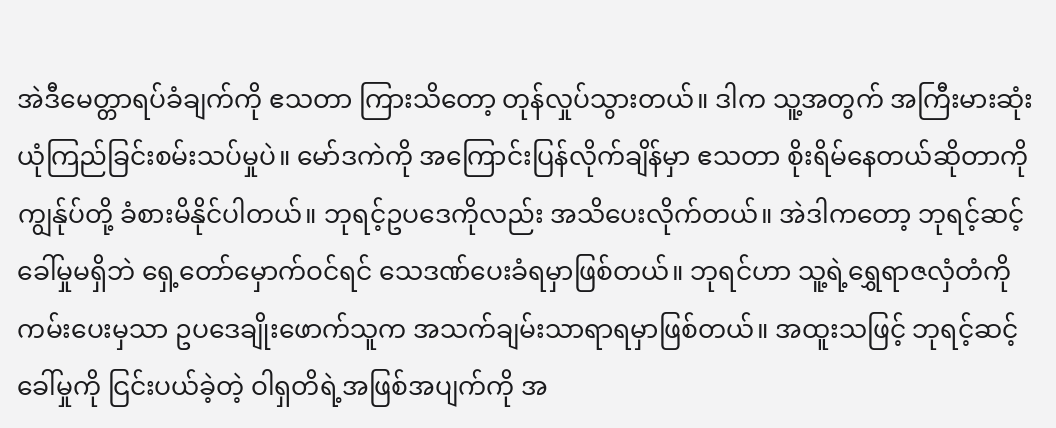အဲဒီမေတ္တာရပ်ခံချက်ကို ဧသတာ ကြားသိတော့ တုန်လှုပ်သွားတယ်။ ဒါက သူ့အတွက် အကြီးမားဆုံး ယုံကြည်ခြင်းစမ်းသပ်မှုပဲ။ မော်ဒကဲကို အကြောင်းပြန်လိုက်ချိန်မှာ ဧသတာ စိုးရိမ်နေတယ်ဆိုတာကို ကျွန်ုပ်တို့ ခံစားမိနိုင်ပါတယ်။ ဘုရင့်ဥပဒေကိုလည်း အသိပေးလိုက်တယ်။ အဲဒါကတော့ ဘုရင့်ဆင့်ခေါ်မှုမရှိဘဲ ရှေ့တော်မှောက်ဝင်ရင် သေဒဏ်ပေးခံရမှာဖြစ်တယ်။ ဘုရင်ဟာ သူ့ရဲ့ရွှေရာဇလှံတံကို ကမ်းပေးမှသာ ဥပဒေချိုးဖောက်သူက အသက်ချမ်းသာရာရမှာဖြစ်တယ်။ အထူးသဖြင့် ဘုရင့်ဆင့်ခေါ်မှုကို ငြင်းပယ်ခဲ့တဲ့ ဝါရှတိရဲ့အဖြစ်အပျက်ကို အ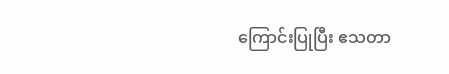ကြောင်းပြုပြီး ဧသတာ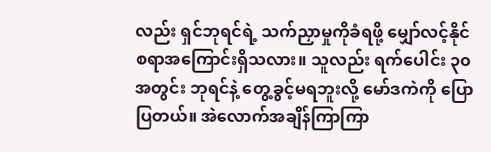လည်း ရှင်ဘုရင်ရဲ့ သက်ညှာမှုကိုခံရဖို့ မျှော်လင့်နိုင်စရာအကြောင်းရှိသလား။ သူလည်း ရက်ပေါင်း ၃၀ အတွင်း ဘုရင်နဲ့ တွေ့ခွင့်မရဘူးလို့ မော်ဒကဲကို ပြောပြတယ်။ အဲလောက်အချိန်ကြာကြာ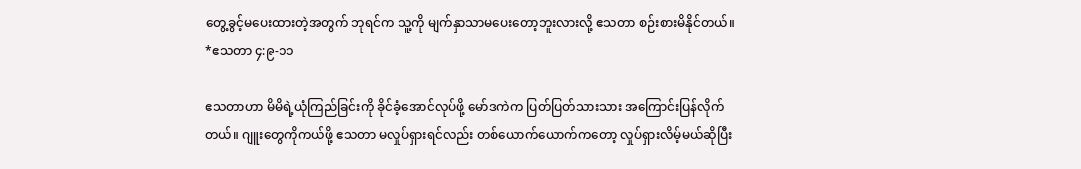တွေ့ခွင့်မပေးထားတဲ့အတွက် ဘုရင်က သူ့ကို မျက်နှာသာမပေးတော့ဘူးလားလို့ ဧသတာ စဉ်းစားမိနိုင်တယ်။ *ဧသတာ ၄:၉-၁၁

ဧသတာဟာ မိမိရဲ့ယုံကြည်ခြင်းကို ခိုင်ခံ့အောင်လုပ်ဖို့ မော်ဒကဲက ပြတ်ပြတ်သားသား အကြောင်းပြန်လိုက်တယ်။ ဂျူးတွေကိုကယ်ဖို့ ဧသတာ မလှုပ်ရှားရင်လည်း တစ်ယောက်ယောက်ကတော့ လှုပ်ရှားလိမ့်မယ်ဆိုပြီး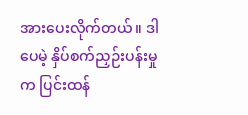အားပေးလိုက်တယ်။ ဒါပေမဲ့ နှိပ်စက်ညှဉ်းပန်းမှုက ပြင်းထန်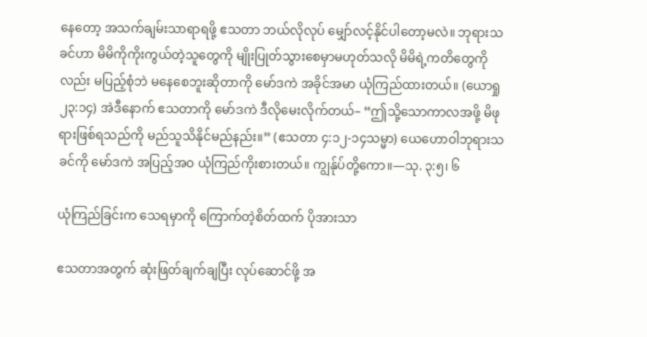နေတော့ အသက်ချမ်းသာရာရဖို့ ဧသတာ ဘယ်လိုလုပ် မျှော်လင့်နိုင်ပါတော့မလဲ။ ဘုရားသခင်ဟာ မိမိကိုကိုးကွယ်တဲ့သူတွေကို မျိုးပြုတ်သွားစေမှာမဟုတ်သလို မိမိရဲ့ကတိတွေကိုလည်း မပြည့်စုံဘဲ မနေစေဘူးဆိုတာကို မော်ဒကဲ အခိုင်အမာ ယုံကြည်ထားတယ်။ (ယောရှု ၂၃:၁၄) အဲဒီနောက် ဧသတာကို မော်ဒကဲ ဒီလိုမေးလိုက်တယ်– “ဤသို့သောကာလအဖို့ မိဖုရားဖြစ်ရသည်ကို မည်သူသိနိုင်မည်နည်း။” (ဧသတာ ၄:၁၂-၁၄သမ္မာ) ယေဟောဝါဘုရားသခင်ကို မော်ဒကဲ အပြည့်အဝ ယုံကြည်ကိုးစားတယ်။ ကျွန်ုပ်တို့ကော။—သု. ၃:၅၊ ၆

ယုံကြည်ခြင်းက သေရမှာကို ကြောက်တဲ့စိတ်ထက် ပိုအားသာ

ဧသတာအတွက် ဆုံးဖြတ်ချက်ချပြီး လုပ်ဆောင်ဖို့ အ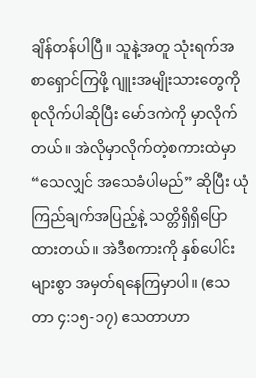ချိန်တန်ပါပြီ။ သူနဲ့အတူ သုံးရက်အစာရှောင်ကြဖို့ ဂျူးအမျိုးသားတွေကို စုလိုက်ပါဆိုပြီး မော်ဒကဲကို မှာလိုက်တယ်။ အဲလိုမှာလိုက်တဲ့စကားထဲမှာ “သေလျှင် အသေခံပါမည်” ဆိုပြီး ယုံကြည်ချက်အပြည့်နဲ့ သတ္တိရှိရှိပြောထားတယ်။ အဲဒီစကားကို နှစ်ပေါင်းများစွာ အမှတ်ရနေကြမှာပါ။ (ဧသတာ ၄:၁၅-၁၇) ဧသတာဟာ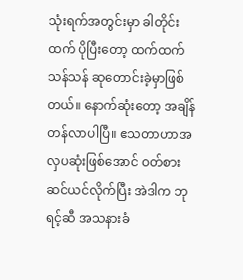သုံးရက်အတွင်းမှာ ခါတိုင်းထက် ပိုပြီးတော့ ထက်ထက်သန်သန် ဆုတောင်းခဲ့မှာဖြစ်တယ်။ နောက်ဆုံးတော့ အချိန်တန်လာပါပြီ။ ဧသတာဟာအလှပဆုံးဖြစ်အောင် ဝတ်စားဆင်ယင်လိုက်ပြီး အဲဒါက ဘုရင့်ဆီ အသနားခံ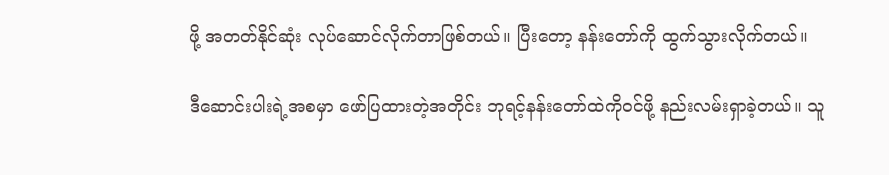ဖို့ အတတ်နိုင်ဆုံး လုပ်ဆောင်လိုက်တာဖြစ်တယ်။ ပြီးတော့ နန်းတော်ကို ထွက်သွားလိုက်တယ်။

ဒီဆောင်းပါးရဲ့အစမှာ ဖော်ပြထားတဲ့အတိုင်း ဘုရင့်နန်းတော်ထဲကိုဝင်ဖို့ နည်းလမ်းရှာခဲ့တယ်။ သူ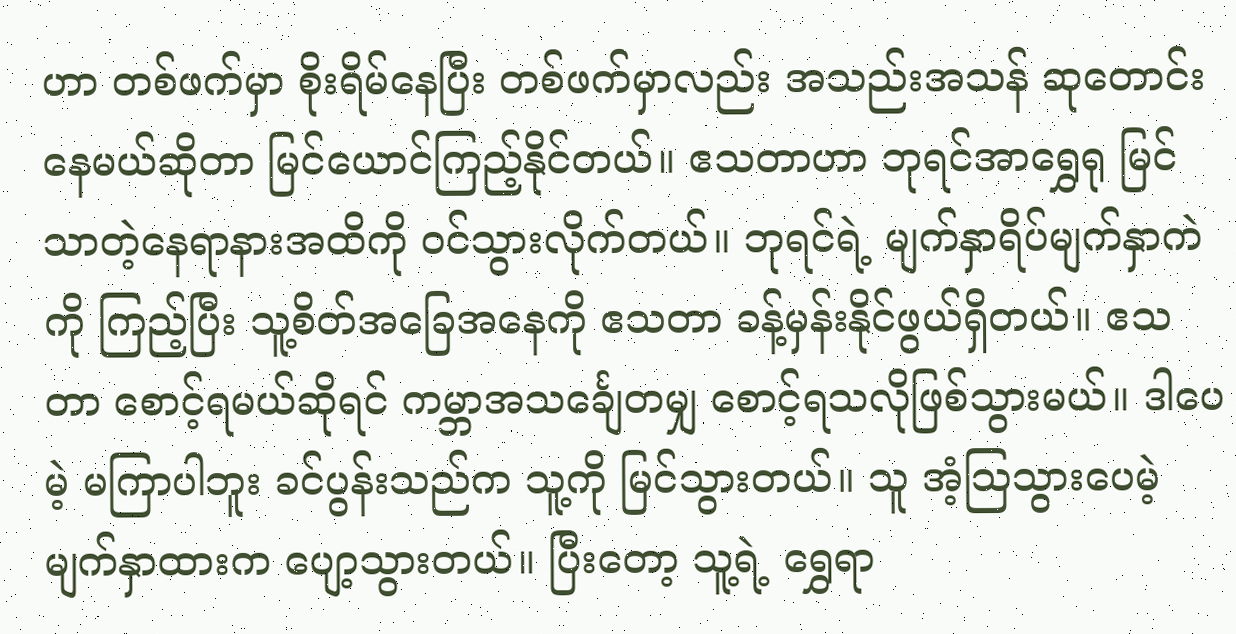ဟာ တစ်ဖက်မှာ စိုးရိမ်နေပြီး တစ်ဖက်မှာလည်း အသည်းအသန် ဆုတောင်းနေမယ်ဆိုတာ မြင်ယောင်ကြည့်နိုင်တယ်။ ဧသတာဟာ ဘုရင်အာရွှေရု မြင်သာတဲ့နေရာနားအထိကို ဝင်သွားလိုက်တယ်။ ဘုရင်ရဲ့ မျက်နှာရိပ်မျက်နှာကဲကို ကြည့်ပြီး သူ့စိတ်အခြေအနေကို ဧသတာ ခန့်မှန်းနိုင်ဖွယ်ရှိတယ်။ ဧသတာ စောင့်ရမယ်ဆိုရင် ကမ္ဘာအသင်္ချေတမျှ စောင့်ရသလိုဖြစ်သွားမယ်။ ဒါပေမဲ့ မကြာပါဘူး ခင်ပွန်းသည်က သူ့ကို မြင်သွားတယ်။ သူ အံ့သြသွားပေမဲ့ မျက်နှာထားက ပျော့သွားတယ်။ ပြီးတော့ သူ့ရဲ့ ရွှေရာ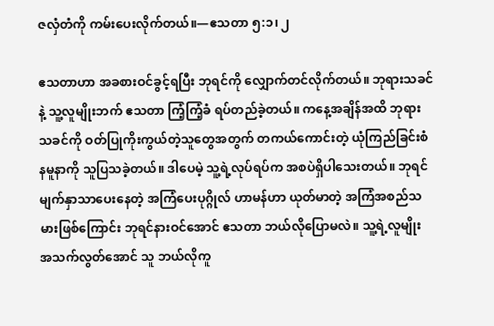ဇလှံတံကို ကမ်းပေးလိုက်တယ်။—ဧသတာ ၅:၁၊ ၂

ဧသတာဟာ အခစားဝင်ခွင့်ရပြီး ဘုရင်ကို လျှောက်တင်လိုက်တယ်။ ဘုရားသခင်နဲ့ သူ့လူမျိုးဘက် ဧသတာ ကြံ့ကြံ့ခံ ရပ်တည်ခဲ့တယ်။ ကနေ့အချိန်အထိ ဘုရားသခင်ကို ဝတ်ပြုကိုးကွယ်တဲ့သူတွေအတွက် တကယ်ကောင်းတဲ့ ယုံကြည်ခြင်းစံနမူနာကို သူပြသခဲ့တယ်။ ဒါပေမဲ့ သူ့ရဲ့လုပ်ရပ်က အစပဲရှိပါသေးတယ်။ ဘုရင် မျက်နှာသာပေးနေတဲ့ အကြံပေးပုဂ္ဂိုလ် ဟာမန်ဟာ ယုတ်မာတဲ့ အကြံအစည်သမားဖြစ်ကြောင်း ဘုရင်နားဝင်အောင် ဧသတာ ဘယ်လိုပြောမလဲ။ သူ့ရဲ့လူမျိုး အသက်လွတ်အောင် သူ ဘယ်လိုကူ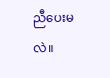ညီပေးမလဲ။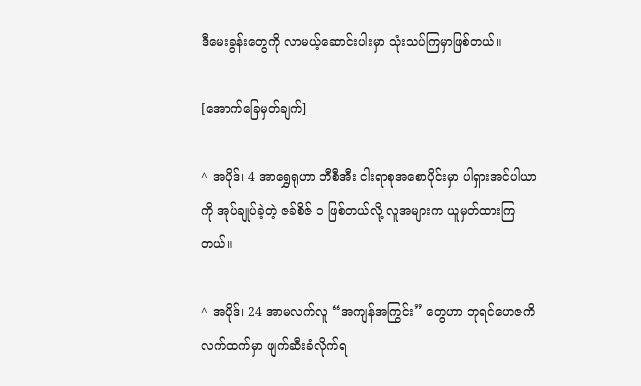ဒီမေးခွန်းတွေကို လာမယ့်ဆောင်းပါးမှာ သုံးသပ်ကြမှာဖြစ်တယ်။

[အောက်ခြေမှတ်ချက်]

^ အပိုဒ်၊ 4 အာရွှေရုဟာ ဘီစီအီး ငါးရာစုအစောပိုင်းမှာ ပါရှားအင်ပါယာကို အုပ်ချုပ်ခဲ့တဲ့ ဇခ်စိဇ် ၁ ဖြစ်တယ်လို့ လူအများက ယူမှတ်ထားကြတယ်။

^ အပိုဒ်၊ 24 အာမလက်လူ “အကျန်အကြွင်း” တွေဟာ ဘုရင်ဟေဇကိလက်ထက်မှာ ဖျက်ဆီးခံလိုက်ရ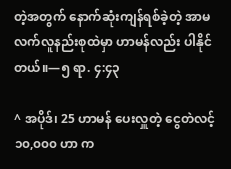တဲ့အတွက် နောက်ဆုံးကျန်ရစ်ခဲ့တဲ့ အာမလက်လူနည်းစုထဲမှာ ဟာမန်လည်း ပါနိုင်တယ်။—၅ ရာ. ၄:၄၃

^ အပိုဒ်၊ 25 ဟာမန် ပေးလှူတဲ့ ငွေတဲလင့် ၁၀,၀၀၀ ဟာ က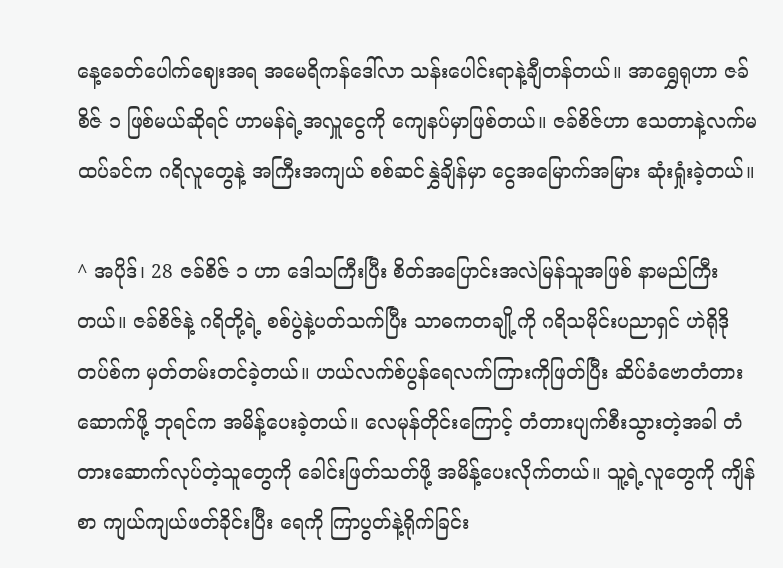နေ့ခေတ်ပေါက်ဈေးအရ အမေရိကန်ဒေါ်လာ သန်းပေါင်းရာနဲ့ချီတန်တယ်။ အာရွှေရုဟာ ဇခ်စိဇ် ၁ ဖြစ်မယ်ဆိုရင် ဟာမန်ရဲ့အလှူငွေကို ကျေနပ်မှာဖြစ်တယ်။ ဇခ်စိဇ်ဟာ ဧသတာနဲ့လက်မထပ်ခင်က ဂရိလူတွေနဲ့ အကြီးအကျယ် စစ်ဆင်နွှဲချိန်မှာ ငွေအမြောက်အမြား ဆုံးရှုံးခဲ့တယ်။

^ အပိုဒ်၊ 28 ဇခ်စိဇ် ၁ ဟာ ဒေါသကြီးပြီး စိတ်အပြောင်းအလဲမြန်သူအဖြစ် နာမည်ကြီးတယ်။ ဇခ်စိဇ်နဲ့ ဂရိတို့ရဲ့ စစ်ပွဲနဲ့ပတ်သက်ပြီး သာဓကတချို့ကို ဂရိသမိုင်းပညာရှင် ဟဲရိုဒိုတပ်စ်က မှတ်တမ်းတင်ခဲ့တယ်။ ဟယ်လက်စ်ပွန်ရေလက်ကြားကိုဖြတ်ပြီး ဆိပ်ခံဗောတံတားဆောက်ဖို့ ဘုရင်က အမိန့်ပေးခဲ့တယ်။ လေမုန်တိုင်းကြောင့် တံတားပျက်စီးသွားတဲ့အခါ တံတားဆောက်လုပ်တဲ့သူတွေကို ခေါင်းဖြတ်သတ်ဖို့ အမိန့်ပေးလိုက်တယ်။ သူ့ရဲ့လူတွေကို ကျိန်စာ ကျယ်ကျယ်ဖတ်ခိုင်းပြီး ရေကို ကြာပွတ်နဲ့ရိုက်ခြင်း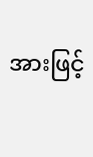အားဖြင့်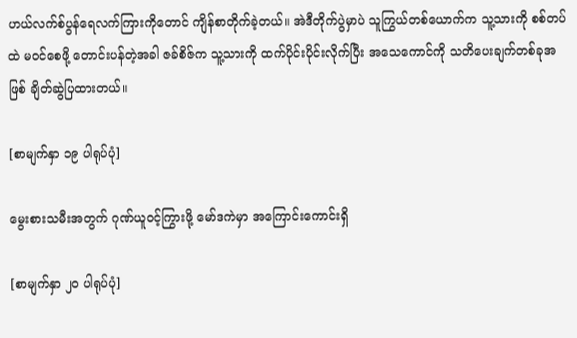ဟယ်လက်စ်ပွန်ရေလက်ကြားကိုတောင် ကျိန်စာတိုက်ခဲ့တယ်။ အဲဒီတိုက်ပွဲမှာပဲ သူကြွယ်တစ်ယောက်က သူ့သားကို စစ်တပ်ထဲ မဝင်စေဖို့ တောင်းပန်တဲ့အခါ ဇခ်စိဇ်က သူ့သားကို ထက်ပိုင်းပိုင်းလိုက်ပြီး အသေကောင်ကို သတိပေးချက်တစ်ခုအဖြစ် ချိတ်ဆွဲပြထားတယ်။

[စာမျက်နှာ ၁၉ ပါရုပ်ပုံ]

မွေးစားသမီးအတွက် ဂုဏ်ယူဝင့်ကြွားဖို့ မော်ဒကဲမှာ အကြောင်းကောင်းရှိ

[စာမျက်နှာ ၂၀ ပါရုပ်ပုံ]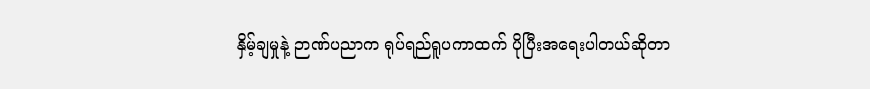နှိမ့်ချမှုနဲ့ ဉာဏ်ပညာက ရုပ်ရည်ရူပကာထက် ပိုပြီးအရေးပါတယ်ဆိုတာ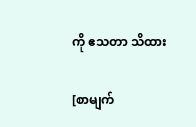ကို ဧသတာ သိထား

[စာမျက်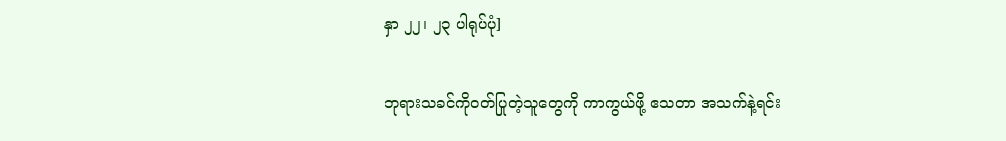နှာ ၂၂၊ ၂၃ ပါရုပ်ပုံ]

ဘုရားသခင်ကိုဝတ်ပြုတဲ့သူတွေကို ကာကွယ်ဖို့ ဧသတာ အသက်နဲ့ရင်း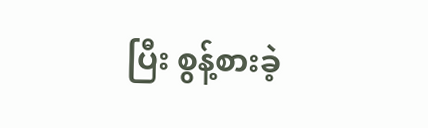ပြီး စွန့်စားခဲ့